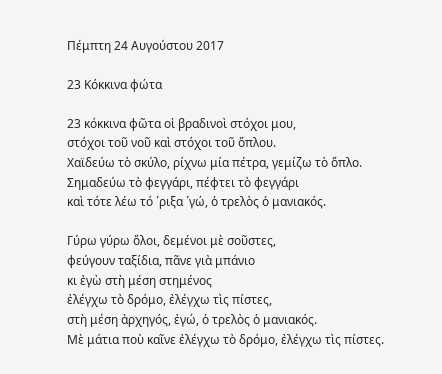Πέμπτη 24 Αυγούστου 2017

23 Κόκκινα φώτα

23 κόκκινα φῶτα οἱ βραδινοὶ στόχοι μου,
στόχοι τοῦ νοῦ καὶ στόχοι τοῦ ὅπλου.
Χαϊδεύω τὸ σκύλο, ρίχνω μία πέτρα, γεμίζω τὸ ὅπλο.
Σημαδεύω τὸ φεγγάρι, πέφτει τὸ φεγγάρι
καὶ τότε λέω τό ῾ριξα ῾γώ, ὁ τρελὸς ὁ μανιακός.

Γύρω γύρω ὅλοι, δεμένοι μὲ σοῦστες,
φεύγουν ταξίδια, πᾶνε γιὰ μπάνιο
κι ἐγὼ στὴ μέση στημένος
ἐλέγχω τὸ δρόμο, ἐλέγχω τὶς πίστες,
στὴ μέση ἀρχηγός, ἐγώ, ὁ τρελὸς ὁ μανιακός.
Μὲ μάτια ποὺ καῖνε ἐλέγχω τὸ δρόμο, ἐλέγχω τὶς πίστες.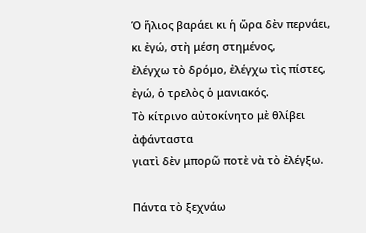Ὁ ἥλιος βαράει κι ἡ ὥρα δὲν περνάει,
κι ἐγώ, στὴ μέση στημένος,
ἐλέγχω τὸ δρόμο, ἐλέγχω τὶς πίστες,
ἐγώ, ὁ τρελὸς ὁ μανιακός.
Τὸ κίτρινο αὐτοκίνητο μὲ θλίβει ἀφάνταστα
γιατὶ δὲν μπορῶ ποτὲ νὰ τὸ ἐλέγξω.

Πάντα τὸ ξεχνάω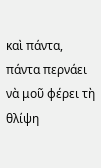καὶ πάντα, πάντα περνάει
νὰ μοῦ φέρει τὴ θλίψη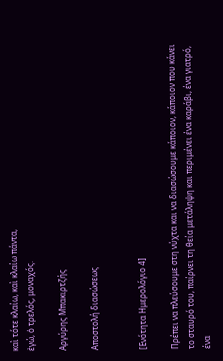καὶ τότε κλαίω, καὶ κλαίω πάντα,
ἐγώ, ὁ τρελός, μοναχός.

Αργύρης Μπακιρτζής

Αποστολή διασώσεως


[Ενότητα Ημερολόγιο 4]

Πρέπει να πλεύσουμε στη νύχτα και να διασώσουμε κάποιον, κάποιον που κάνει το σταυρό του, παίρνει τη θεία μετάληψη και περιμένει ένα καράβι, ένα γιατρό, ένα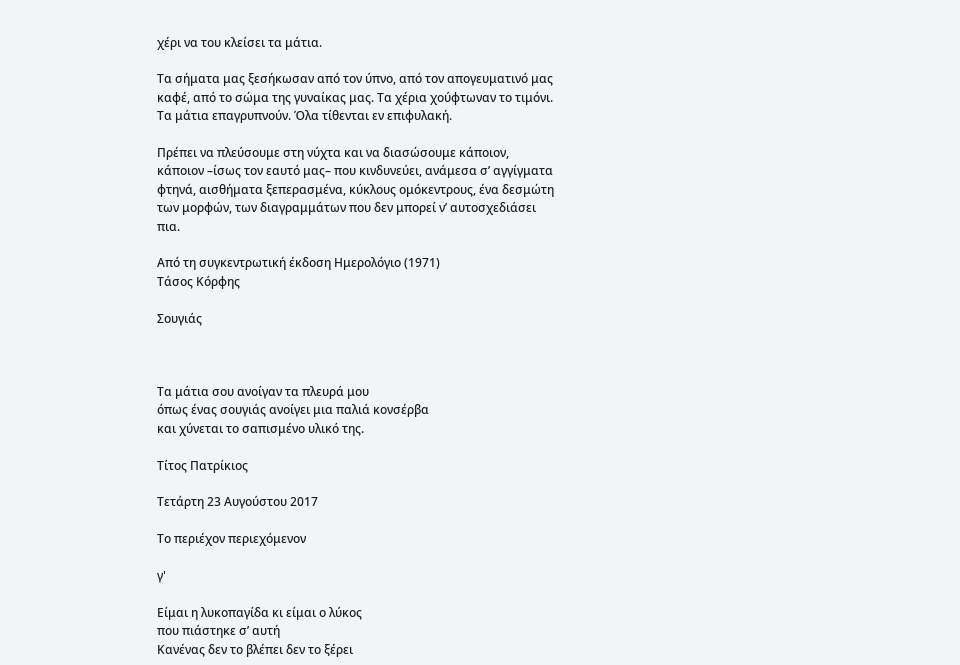χέρι να του κλείσει τα μάτια.

Τα σήματα μας ξεσήκωσαν από τον ύπνο, από τον απογευματινό μας καφέ, από το σώμα της γυναίκας μας. Τα χέρια χούφτωναν το τιμόνι. Τα μάτια επαγρυπνούν. Όλα τίθενται εν επιφυλακή.

Πρέπει να πλεύσουμε στη νύχτα και να διασώσουμε κάποιον, κάποιον –ίσως τον εαυτό μας– που κινδυνεύει, ανάμεσα σ’ αγγίγματα φτηνά, αισθήματα ξεπερασμένα, κύκλους ομόκεντρους, ένα δεσμώτη των μορφών, των διαγραμμάτων που δεν μπορεί ν’ αυτοσχεδιάσει πια.

Από τη συγκεντρωτική έκδοση Ημερολόγιο (1971)
Τάσος Κόρφης

Σουγιάς



Τα μάτια σου ανοίγαν τα πλευρά μου
όπως ένας σουγιάς ανοίγει μια παλιά κονσέρβα
και χύνεται το σαπισμένο υλικό της.

Τίτος Πατρίκιος

Τετάρτη 23 Αυγούστου 2017

Το περιέχον περιεχόμενον

γ'

Είμαι η λυκοπαγίδα κι είμαι ο λύκος
που πιάστηκε σ’ αυτή
Κανένας δεν το βλέπει δεν το ξέρει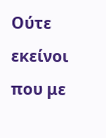Ούτε εκείνοι που με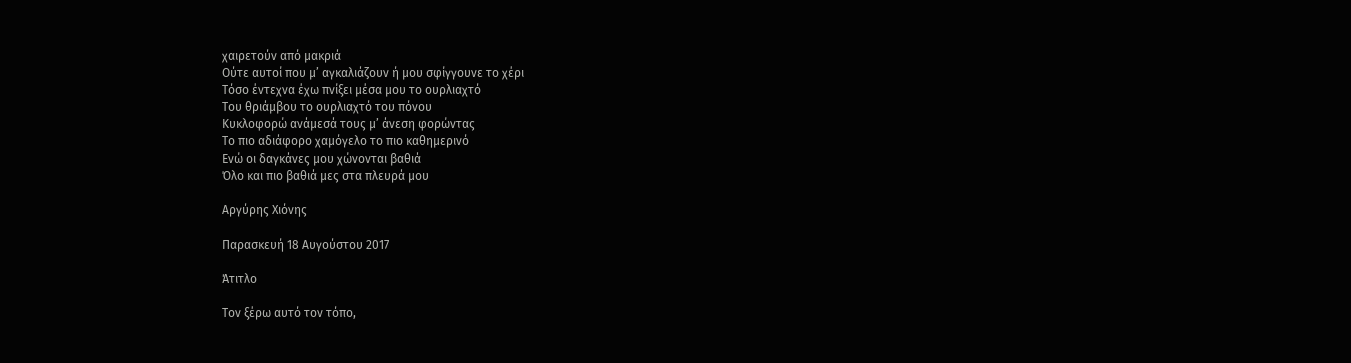χαιρετούν από μακριά
Ούτε αυτοί που μ’ αγκαλιάζουν ή μου σφίγγουνε το χέρι
Τόσο έντεχνα έχω πνίξει μέσα μου το ουρλιαχτό
Του θριάμβου το ουρλιαχτό του πόνου
Κυκλοφορώ ανάμεσά τους μ’ άνεση φορώντας
Το πιο αδιάφορο χαμόγελο το πιο καθημερινό
Ενώ οι δαγκάνες μου χώνονται βαθιά
Όλο και πιο βαθιά μες στα πλευρά μου

Αργύρης Χιόνης

Παρασκευή 18 Αυγούστου 2017

Άτιτλο

Τον ξέρω αυτό τον τόπο,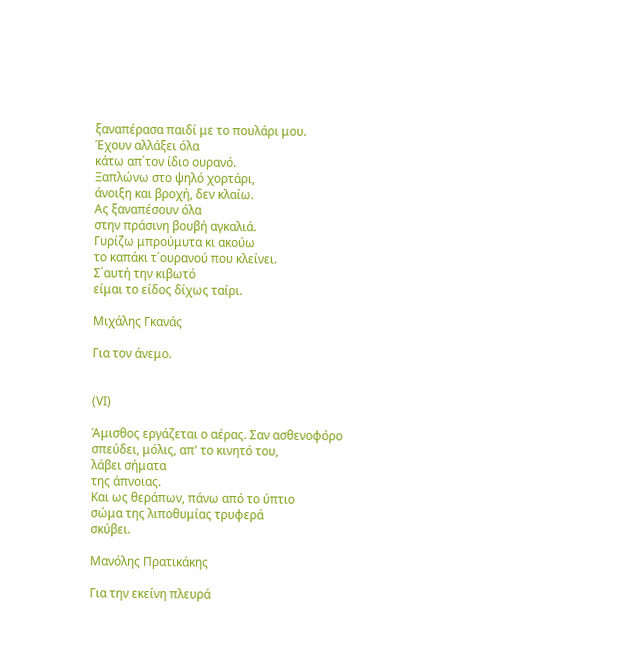ξαναπέρασα παιδί με το πουλάρι μου.
Έχουν αλλάξει όλα
κάτω απ΄τον ίδιο ουρανό.
Ξαπλώνω στο ψηλό χορτάρι,
άνοιξη και βροχή, δεν κλαίω.
Ας ξαναπέσουν όλα
στην πράσινη βουβή αγκαλιά.
Γυρίζω μπρούμυτα κι ακούω
το καπάκι τ΄ουρανού που κλείνει.
Σ΄αυτή την κιβωτό
είμαι το είδος δίχως ταίρι.

Μιχάλης Γκανάς

Για τον άνεμο.


(VI)

Άμισθος εργάζεται ο αέρας. Σαν ασθενοφόρο
σπεύδει, μόλις, απ' το κινητό του,
λάβει σήματα
της άπνοιας.
Και ως θεράπων, πάνω από το ύπτιο
σώμα της λιποθυμίας τρυφερά
σκύβει.

Μανόλης Πρατικάκης

Για την εκείνη πλευρά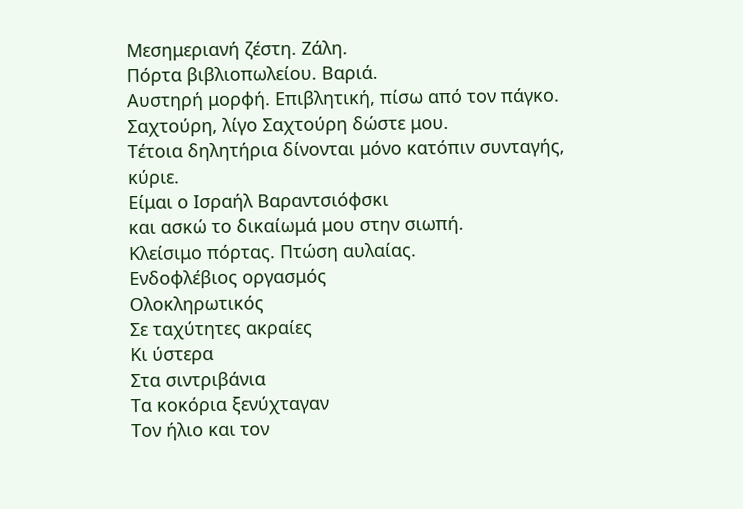Μεσημεριανή ζέστη. Ζάλη.
Πόρτα βιβλιοπωλείου. Βαριά.
Αυστηρή μορφή. Επιβλητική, πίσω από τον πάγκο.
Σαχτούρη, λίγο Σαχτούρη δώστε μου.
Τέτοια δηλητήρια δίνονται μόνο κατόπιν συνταγής,
κύριε.
Είμαι ο Ισραήλ Βαραντσιόφσκι
και ασκώ το δικαίωμά μου στην σιωπή.
Κλείσιμο πόρτας. Πτώση αυλαίας.
Ενδοφλέβιος οργασμός
Ολοκληρωτικός
Σε ταχύτητες ακραίες
Κι ύστερα
Στα σιντριβάνια
Τα κοκόρια ξενύχταγαν
Τον ήλιο και τον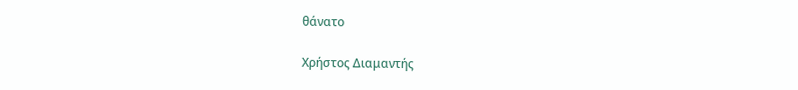θάνατο

Χρήστος Διαμαντής